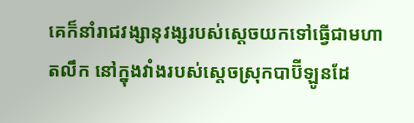គេក៏នាំរាជវង្សានុវង្សរបស់ស្តេចយកទៅធ្វើជាមហាតលឹក នៅក្នុងវាំងរបស់ស្តេចស្រុកបាប៊ីឡូនដែ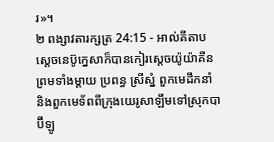រ»។
២ ពង្សាវតារក្សត្រ 24:15 - អាល់គីតាប ស្តេចនេប៊ូក្នេសាក៏បានកៀរស្តេចយ៉ូយ៉ាគីន ព្រមទាំងម្តាយ ប្រពន្ធ ស្រីស្នំ ពួកមេដឹកនាំ និងពួកមេទ័ពពីក្រុងយេរូសាឡឹមទៅស្រុកបាប៊ីឡូ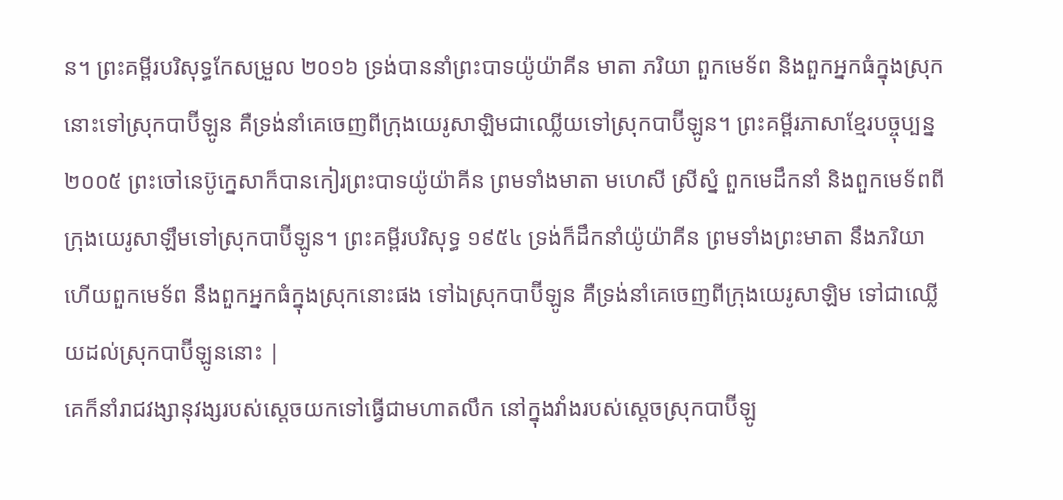ន។ ព្រះគម្ពីរបរិសុទ្ធកែសម្រួល ២០១៦ ទ្រង់បាននាំព្រះបាទយ៉ូយ៉ាគីន មាតា ភរិយា ពួកមេទ័ព និងពួកអ្នកធំក្នុងស្រុកនោះទៅស្រុកបាប៊ីឡូន គឺទ្រង់នាំគេចេញពីក្រុងយេរូសាឡិមជាឈ្លើយទៅស្រុកបាប៊ីឡូន។ ព្រះគម្ពីរភាសាខ្មែរបច្ចុប្បន្ន ២០០៥ ព្រះចៅនេប៊ូក្នេសាក៏បានកៀរព្រះបាទយ៉ូយ៉ាគីន ព្រមទាំងមាតា មហេសី ស្រីស្នំ ពួកមេដឹកនាំ និងពួកមេទ័ពពីក្រុងយេរូសាឡឹមទៅស្រុកបាប៊ីឡូន។ ព្រះគម្ពីរបរិសុទ្ធ ១៩៥៤ ទ្រង់ក៏ដឹកនាំយ៉ូយ៉ាគីន ព្រមទាំងព្រះមាតា នឹងភរិយា ហើយពួកមេទ័ព នឹងពួកអ្នកធំក្នុងស្រុកនោះផង ទៅឯស្រុកបាប៊ីឡូន គឺទ្រង់នាំគេចេញពីក្រុងយេរូសាឡិម ទៅជាឈ្លើយដល់ស្រុកបាប៊ីឡូននោះ |
គេក៏នាំរាជវង្សានុវង្សរបស់ស្តេចយកទៅធ្វើជាមហាតលឹក នៅក្នុងវាំងរបស់ស្តេចស្រុកបាប៊ីឡូ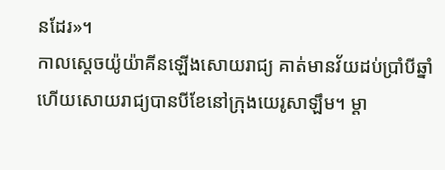នដែរ»។
កាលស្តេចយ៉ូយ៉ាគីនឡើងសោយរាជ្យ គាត់មានវ័យដប់ប្រាំបីឆ្នាំ ហើយសោយរាជ្យបានបីខែនៅក្រុងយេរូសាឡឹម។ ម្តា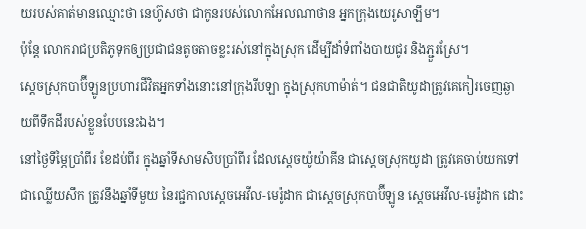យរបស់គាត់មានឈ្មោះថា នេហ៊ូសថា ជាកូនរបស់លោកអែលណាថាន អ្នកក្រុងយេរូសាឡឹម។
ប៉ុន្តែ លោករាជប្រតិភូទុកឲ្យប្រជាជនតូចតាចខ្លះរស់នៅក្នុងស្រុក ដើម្បីដាំទំពាំងបាយជូរ និងភ្ជួរស្រែ។
ស្តេចស្រុកបាប៊ីឡូនប្រហារជីវិតអ្នកទាំងនោះនៅក្រុងរីបឡា ក្នុងស្រុកហាម៉ាត់។ ជនជាតិយូដាត្រូវគេកៀរចេញឆ្ងាយពីទឹកដីរបស់ខ្លួនបែបនេះឯង។
នៅថ្ងៃទីម្ភៃប្រាំពីរ ខែដប់ពីរ ក្នុងឆ្នាំទីសាមសិបប្រាំពីរ ដែលស្តេចយ៉ូយ៉ាគីន ជាស្តេចស្រុកយូដា ត្រូវគេចាប់យកទៅជាឈ្លើយសឹក ត្រូវនឹងឆ្នាំទីមួយ នៃរជ្ជកាលស្តេចអេវីល-មេរ៉ូដាក ជាស្តេចស្រុកបាប៊ីឡូន ស្តេចអេវីល-មេរ៉ូដាក ដោះ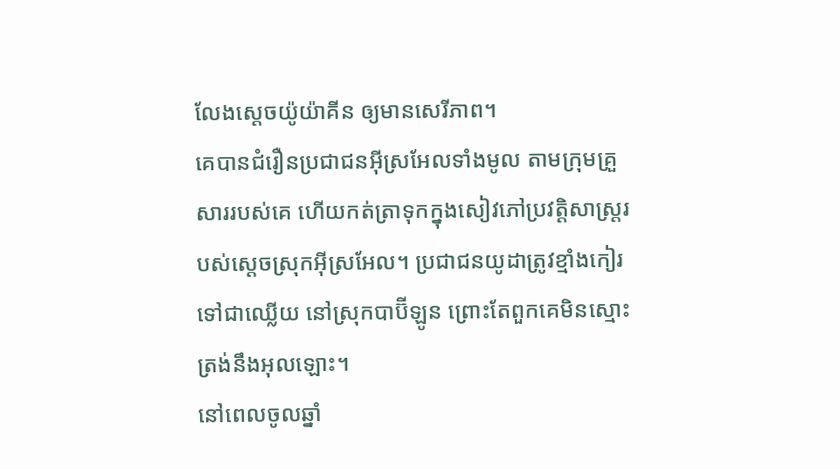លែងស្តេចយ៉ូយ៉ាគីន ឲ្យមានសេរីភាព។
គេបានជំរឿនប្រជាជនអ៊ីស្រអែលទាំងមូល តាមក្រុមគ្រួសាររបស់គេ ហើយកត់ត្រាទុកក្នុងសៀវភៅប្រវត្តិសាស្ត្ររបស់ស្តេចស្រុកអ៊ីស្រអែល។ ប្រជាជនយូដាត្រូវខ្មាំងកៀរទៅជាឈ្លើយ នៅស្រុកបាប៊ីឡូន ព្រោះតែពួកគេមិនស្មោះត្រង់នឹងអុលឡោះ។
នៅពេលចូលឆ្នាំ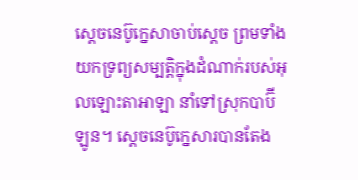ស្តេចនេប៊ូក្នេសាចាប់ស្តេច ព្រមទាំងយកទ្រព្យសម្បត្តិក្នុងដំណាក់របស់អុលឡោះតាអាឡា នាំទៅស្រុកបាប៊ីឡូន។ ស្តេចនេប៊ូក្នេសារបានតែង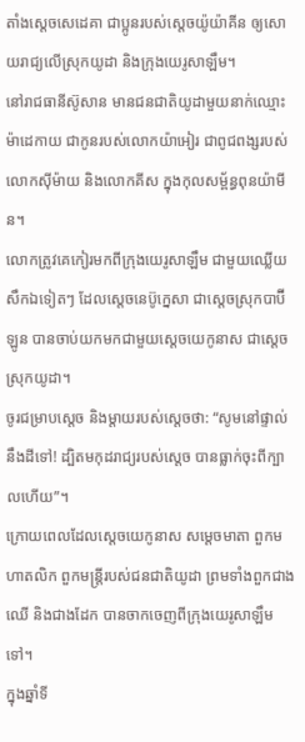តាំងស្តេចសេដេគា ជាប្អូនរបស់ស្តេចយ៉ូយ៉ាគីន ឲ្យសោយរាជ្យលើស្រុកយូដា និងក្រុងយេរូសាឡឹម។
នៅរាជធានីស៊ូសាន មានជនជាតិយូដាមួយនាក់ឈ្មោះ ម៉ាដេកាយ ជាកូនរបស់លោកយ៉ាអៀរ ជាពូជពង្សរបស់លោកស៊ីម៉ាយ និងលោកគីស ក្នុងកុលសម្ព័ន្ធពុនយ៉ាមីន។
លោកត្រូវគេកៀរមកពីក្រុងយេរូសាឡឹម ជាមួយឈ្លើយសឹកឯទៀតៗ ដែលស្តេចនេប៊ូក្នេសា ជាស្ដេចស្រុកបាប៊ីឡូន បានចាប់យកមកជាមួយស្តេចយេកូនាស ជាស្ដេចស្រុកយូដា។
ចូរជម្រាបស្ដេច និងម្តាយរបស់ស្ដេចថា: “សូមនៅផ្ទាល់នឹងដីទៅ! ដ្បិតមកុដរាជ្យរបស់ស្តេច បានធ្លាក់ចុះពីក្បាលហើយ”។
ក្រោយពេលដែលស្តេចយេកូនាស សម្ដេចមាតា ពួកមហាតលិក ពួកមន្ត្រីរបស់ជនជាតិយូដា ព្រមទាំងពួកជាងឈើ និងជាងដែក បានចាកចេញពីក្រុងយេរូសាឡឹមទៅ។
ក្នុងឆ្នាំទី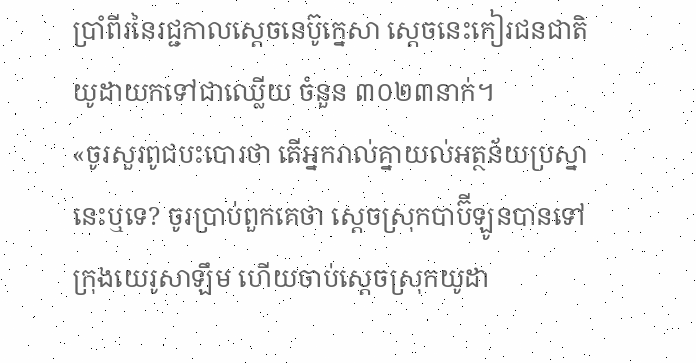ប្រាំពីរនៃរជ្ជកាលស្តេចនេប៊ូក្នេសា ស្ដេចនេះកៀរជនជាតិយូដាយកទៅជាឈ្លើយ ចំនួន ៣០២៣នាក់។
«ចូរសួរពូជបះបោរថា តើអ្នករាល់គ្នាយល់អត្ថន័យប្រស្នានេះឬទេ? ចូរប្រាប់ពួកគេថា ស្ដេចស្រុកបាប៊ីឡូនបានទៅក្រុងយេរូសាឡឹម ហើយចាប់ស្ដេចស្រុកយូដា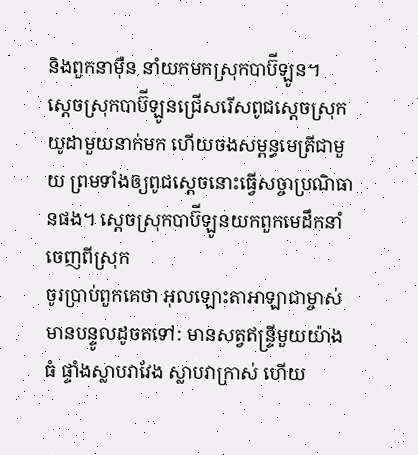និងពួកនាម៉ឺន នាំយកមកស្រុកបាប៊ីឡូន។
ស្ដេចស្រុកបាប៊ីឡូនជ្រើសរើសពូជស្ដេចស្រុកយូដាមួយនាក់មក ហើយចងសម្ពន្ធមេត្រីជាមួយ ព្រមទាំងឲ្យពូជស្ដេចនោះធ្វើសច្ចាប្រណិធានផង។ ស្ដេចស្រុកបាប៊ីឡូនយកពួកមេដឹកនាំចេញពីស្រុក
ចូរប្រាប់ពួកគេថា អុលឡោះតាអាឡាជាម្ចាស់មានបន្ទូលដូចតទៅ: មានសត្វឥន្ទ្រីមួយយ៉ាងធំ ផ្ទាំងស្លាបវាវែង ស្លាបវាក្រាស់ ហើយ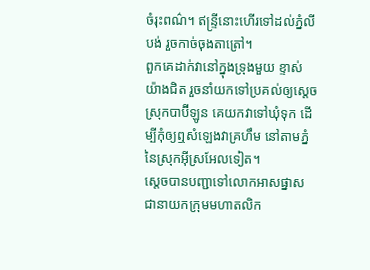ចំរុះពណ៌។ ឥន្ទ្រីនោះហើរទៅដល់ភ្នំលីបង់ រួចកាច់ចុងតាត្រៅ។
ពួកគេដាក់វានៅក្នុងទ្រុងមួយ ខ្ទាស់យ៉ាងជិត រួចនាំយកទៅប្រគល់ឲ្យស្តេចស្រុកបាប៊ីឡូន គេយកវាទៅឃុំទុក ដើម្បីកុំឲ្យឮសំឡេងវាគ្រហឹម នៅតាមភ្នំនៃស្រុកអ៊ីស្រអែលទៀត។
ស្តេចបានបញ្ជាទៅលោកអាសផ្នាស ជានាយកក្រុមមហាតលិក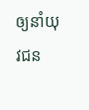ឲ្យនាំយុវជន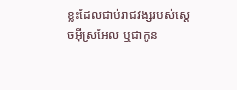ខ្លះដែលជាប់រាជវង្សរបស់ស្ដេចអ៊ីស្រអែល ឬជាកូន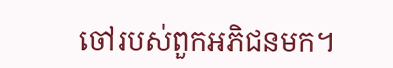ចៅរបស់ពួកអភិជនមក។